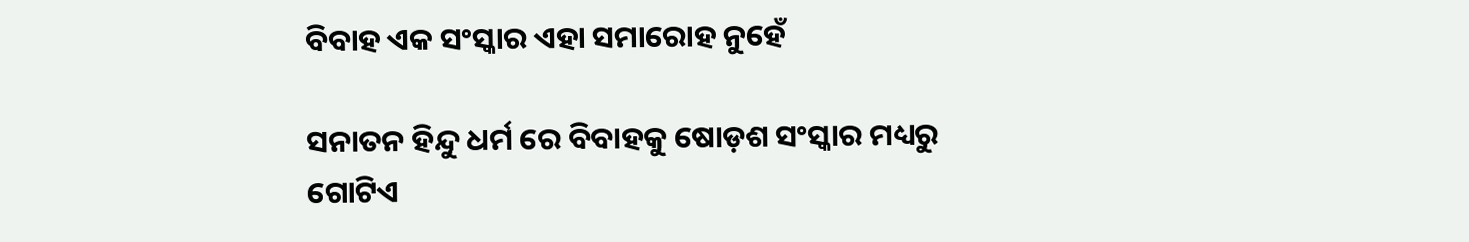ବିବାହ ଏକ ସଂସ୍କାର ଏହା ସମାରୋହ ନୁହେଁ

ସନାତନ ହିନ୍ଦୁ ଧର୍ମ ରେ ବିବାହକୁ ଷୋଡ଼ଶ ସଂସ୍କାର ମଧ୍ୟରୁ ଗୋଟିଏ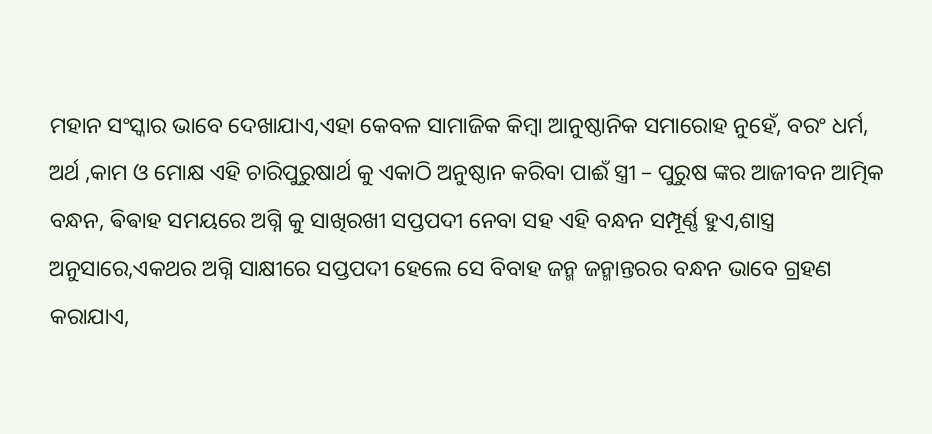ମହାନ ସଂସ୍କାର ଭାବେ ଦେଖାଯାଏ,ଏହା କେବଳ ସାମାଜିକ କିମ୍ବା ଆନୁଷ୍ଠାନିକ ସମାରୋହ ନୁହେଁ, ବରଂ ଧର୍ମ, ଅର୍ଥ ,କାମ ଓ ମୋକ୍ଷ ଏହି ଚାରିପୁରୁଷାର୍ଥ କୁ ଏକାଠି ଅନୁଷ୍ଠାନ କରିବା ପାଈଁ ସ୍ତ୍ରୀ – ପୁରୁଷ ଙ୍କର ଆଜୀବନ ଆତ୍ମିକ ବନ୍ଧନ, ଵିଵାହ ସମୟରେ ଅଗ୍ନି କୁ ସାଖିରଖୀ ସପ୍ତପଦୀ ନେବା ସହ ଏହି ବନ୍ଧନ ସମ୍ପୂର୍ଣ୍ଣ ହୁଏ,ଶାସ୍ତ୍ର ଅନୁସାରେ,ଏକଥର ଅଗ୍ନି ସାକ୍ଷୀରେ ସପ୍ତପଦୀ ହେଲେ ସେ ବିବାହ ଜନ୍ମ ଜନ୍ମାନ୍ତରର ବନ୍ଧନ ଭାବେ ଗ୍ରହଣ କରାଯାଏ,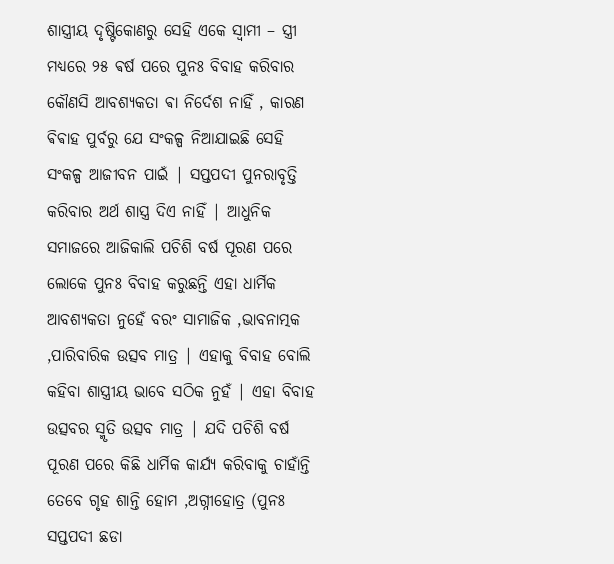ଶାସ୍ତ୍ରୀୟ ଦୃଷ୍ଟିକୋଣରୁ ସେହି ଏକେ ସ୍ୱାମୀ – ସ୍ତ୍ରୀ ମଧ୍ୟରେ ୨୫ ଵର୍ଷ ପରେ ପୁନଃ ବିବାହ କରିବାର କୌଣସି ଆବଶ୍ୟକତା ଵା ନିର୍ଦେଶ ନାହିଁ , କାରଣ ଵିଵାହ ପୁର୍ବରୁ ଯେ ସଂକଳ୍ପ ନିଆଯାଇଛି ସେହି ସଂକଳ୍ପ ଆଜୀବନ ପାଇଁ | ସପ୍ତପଦୀ ପୁନରାବୃତ୍ତି କରିବାର ଅର୍ଥ ଶାସ୍ତ୍ର ଦିଏ ନାହିଁ | ଆଧୁନିକ ସମାଜରେ ଆଜିକାଲି ପଚିଶି ବର୍ଷ ପୂରଣ ପରେ ଲୋକେ ପୁନଃ ବିବାହ କରୁଛନ୍ତି ଏହା ଧାର୍ମିକ ଆବଶ୍ୟକତା ନୁହେଁ ବରଂ ସାମାଜିକ ,ଭାବନାତ୍ମକ ,ପାରିବାରିକ ଉତ୍ସବ ମାତ୍ର | ଏହାକୁ ବିବାହ ବୋଲି କହିବା ଶାସ୍ତ୍ରୀୟ ଭାବେ ସଠିକ ନୁହଁ | ଏହା ବିବାହ ଉତ୍ସବର ସ୍ମୃତି ଉତ୍ସବ ମାତ୍ର | ଯଦି ପଚିଶି ବର୍ଷ ପୂରଣ ପରେ କିଛି ଧାର୍ମିକ କାର୍ଯ୍ୟ କରିବାକୁ ଚାହାଁନ୍ତି ତେବେ ଗୃହ ଶାନ୍ତି ହୋମ ,ଅଗ୍ନୀହୋତ୍ର (ପୁନଃ ସପ୍ତପଦୀ ଛଡା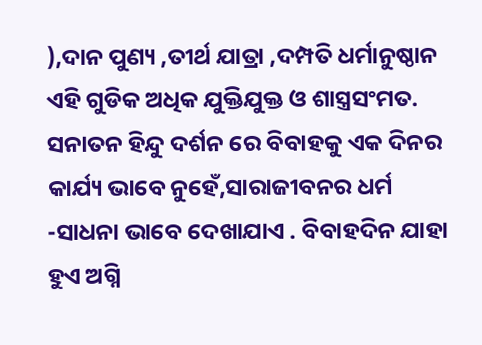),ଦାନ ପୁଣ୍ୟ ,ତୀର୍ଥ ଯାତ୍ରା ,ଦମ୍ପତି ଧର୍ମାନୁଷ୍ଠାନ ଏହି ଗୁଡିକ ଅଧିକ ଯୁକ୍ତିଯୁକ୍ତ ଓ ଶାସ୍ତ୍ରସଂମତ. ସନାତନ ହିନ୍ଦୁ ଦର୍ଶନ ରେ ବିବାହକୁ ଏକ ଦିନର କାର୍ଯ୍ୟ ଭାବେ ନୁହେଁ,ସାରାଜୀବନର ଧର୍ମ -ସାଧନା ଭାବେ ଦେଖାଯାଏ . ବିବାହଦିନ ଯାହା ହୁଏ ଅଗ୍ନି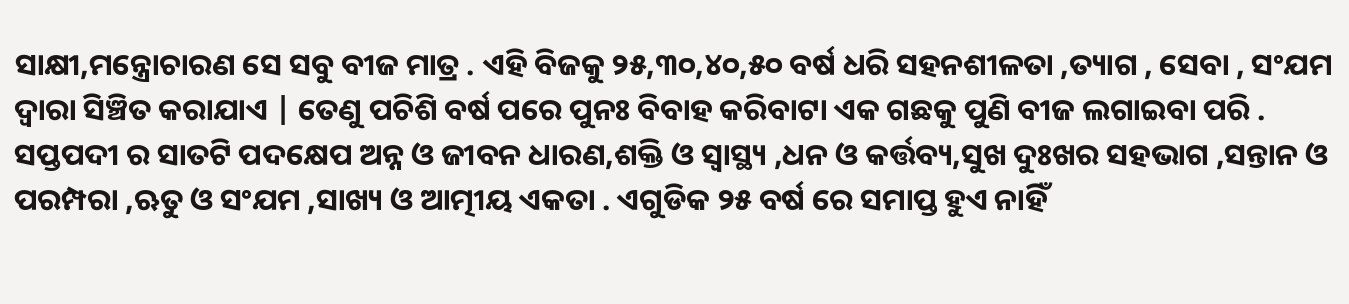ସାକ୍ଷୀ,ମନ୍ତ୍ରୋଚାରଣ ସେ ସବୁ ବୀଜ ମାତ୍ର . ଏହି ବିଜକୁ ୨୫,୩୦,୪୦,୫୦ ବର୍ଷ ଧରି ସହନଶୀଳତା ,ତ୍ୟାଗ , ସେବା , ସଂଯମ ଦ୍ୱାରା ସିଞ୍ଚିତ କରାଯାଏ | ତେଣୁ ପଚିଶି ବର୍ଷ ପରେ ପୁନଃ ବିବାହ କରିବାଟା ଏକ ଗଛକୁ ପୁଣି ବୀଜ ଲଗାଇବା ପରି .
ସପ୍ତପଦୀ ର ସାତଟି ପଦକ୍ଷେପ ଅନ୍ନ ଓ ଜୀବନ ଧାରଣ,ଶକ୍ତି ଓ ସ୍ୱାସ୍ଥ୍ୟ ,ଧନ ଓ କର୍ତ୍ତବ୍ୟ,ସୁଖ ଦୁଃଖର ସହଭାଗ ,ସନ୍ତାନ ଓ ପରମ୍ପରା ,ଋତୁ ଓ ସଂଯମ ,ସାଖ୍ୟ ଓ ଆତ୍ମୀୟ ଏକତା . ଏଗୁଡିକ ୨୫ ବର୍ଷ ରେ ସମାପ୍ତ ହୁଏ ନାହିଁ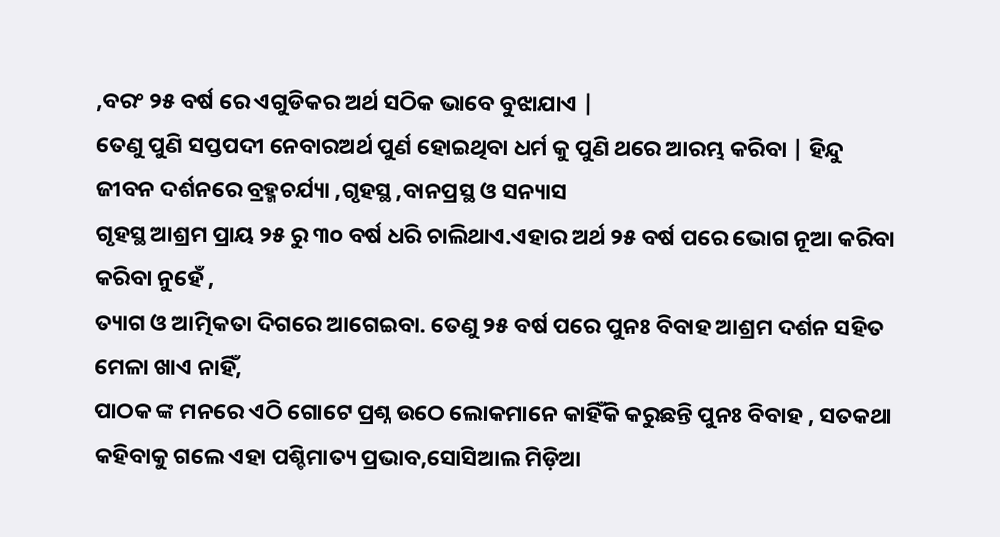,ବରଂ ୨୫ ବର୍ଷ ରେ ଏଗୁଡିକର ଅର୍ଥ ସଠିକ ଭାବେ ବୁଝାଯାଏ |
ତେଣୁ ପୁଣି ସପ୍ତପଦୀ ନେବାରଅର୍ଥ ପୁର୍ଣ ହୋଇଥିବା ଧର୍ମ କୁ ପୁଣି ଥରେ ଆରମ୍ଭ କରିବା | ହିନ୍ଦୁ ଜୀବନ ଦର୍ଶନରେ ବ୍ରହ୍ମଚର୍ଯ୍ୟା ,ଗୃହସ୍ଥ ,ବାନପ୍ରସ୍ଥ ଓ ସନ୍ୟାସ
ଗୃହସ୍ଥ ଆଶ୍ରମ ପ୍ରାୟ ୨୫ ରୁ ୩୦ ବର୍ଷ ଧରି ଚାଲିଥାଏ.ଏହାର ଅର୍ଥ ୨୫ ବର୍ଷ ପରେ ଭୋଗ ନୂଆ କରିବା କରିବା ନୁହେଁ ,
ତ୍ୟାଗ ଓ ଆତ୍ମିକତା ଦିଗରେ ଆଗେଇବା. ତେଣୁ ୨୫ ବର୍ଷ ପରେ ପୁନଃ ବିବାହ ଆଶ୍ରମ ଦର୍ଶନ ସହିତ ମେଳା ଖାଏ ନାହିଁ,
ପାଠକ ଙ୍କ ମନରେ ଏଠି ଗୋଟେ ପ୍ରଶ୍ନ ଉଠେ ଲୋକମାନେ କାହିଁକି କରୁଛନ୍ତି ପୁନଃ ବିବାହ , ସତକଥା କହିବାକୁ ଗଲେ ଏହା ପଶ୍ଚିମାତ୍ୟ ପ୍ରଭାବ,ସୋସିଆଲ ମିଡ଼ିଆ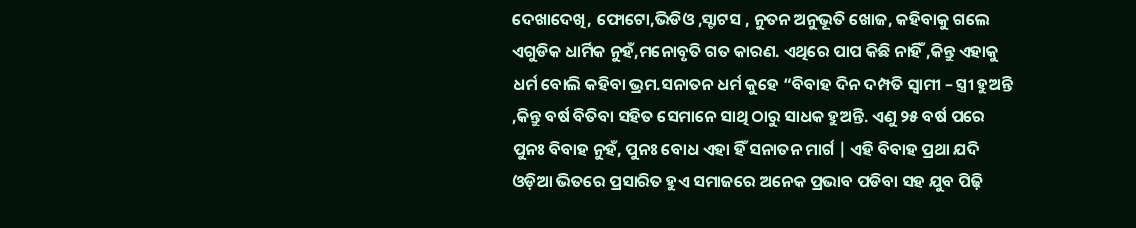ଦେଖାଦେଖି, ଫୋଟୋ,ଭିଡିଓ ,ସ୍ଟାଟସ , ନୁତନ ଅନୁଭୂତି ଖୋଜ, କହିବାକୁ ଗଲେ ଏଗୁଡିକ ଧାର୍ମିକ ନୁହଁ,ମନୋବୃତି ଗତ କାରଣ. ଏଥିରେ ପାପ କିଛି ନାହିଁ ,କିନ୍ତୁ ଏହାକୁ ଧର୍ମ ବୋଲି କହିବା ଭ୍ରମ.ସନାତନ ଧର୍ମ କୁହେ “ବିବାହ ଦିନ ଦମ୍ପତି ସ୍ୱାମୀ – ସ୍ତ୍ରୀ ହୁଅନ୍ତି ,କିନ୍ତୁ ବର୍ଷ ବିତିବା ସହିତ ସେମାନେ ସାଥି ଠାରୁ ସାଧକ ହୁଅନ୍ତି. ଏଣୁ ୨୫ ବର୍ଷ ପରେ ପୁନଃ ବିବାହ ନୁହଁ, ପୁନଃ ବୋଧ ଏହା ହିଁ ସନାତନ ମାର୍ଗ | ଏହି ବିବାହ ପ୍ରଥା ଯଦି ଓଡ଼ିଆ ଭିତରେ ପ୍ରସାରିତ ହୁଏ ସମାଜରେ ଅନେକ ପ୍ରଭାବ ପଡିବା ସହ ଯୁବ ପିଢ଼ି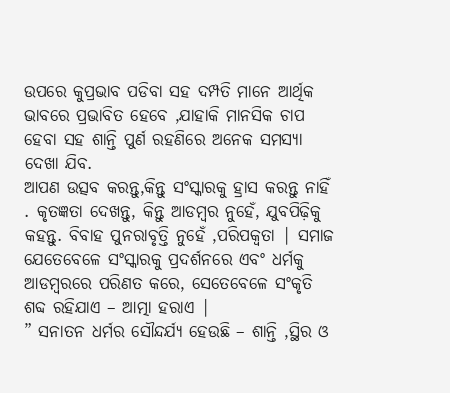ଉପରେ କୁପ୍ରଭାବ ପଡିବା ସହ ଦମ୍ପତି ମାନେ ଆର୍ଥିକ ଭାବରେ ପ୍ରଭାବିତ ହେବେ ,ଯାହାକି ମାନସିକ ଚାପ ହେବା ସହ ଶାନ୍ତି ପୁର୍ଣ ରହଣିରେ ଅନେକ ସମସ୍ୟା ଦେଖା ଯିବ.
ଆପଣ ଉତ୍ସବ କରନ୍ତୁ,କିନ୍ତୁ ସଂସ୍କାରକୁ ହ୍ରାସ କରନ୍ତୁ ନାହିଁ . କୃତଜ୍ଞତା ଦେଖନ୍ତୁ, କିନ୍ତୁ ଆଡମ୍ବର ନୁହେଁ, ଯୁବପିଢ଼ିକୁ କହନ୍ତୁ. ବିବାହ ପୁନରାବୃତ୍ତି ନୁହେଁ ,ପରିପକ୍ବତା | ସମାଜ ଯେତେବେଳେ ସଂସ୍କାରକୁ ପ୍ରଦର୍ଶନରେ ଏବଂ ଧର୍ମକୁ ଆଡମ୍ବରରେ ପରିଣତ କରେ, ସେତେବେଳେ ସଂକୃତି ଶବ୍ଦ ରହିଯାଏ – ଆତ୍ମା ହରାଏ |
” ସନାତନ ଧର୍ମର ସୌନ୍ଦର୍ଯ୍ୟ ହେଉଛି – ଶାନ୍ତି ,ସ୍ଥିର ଓ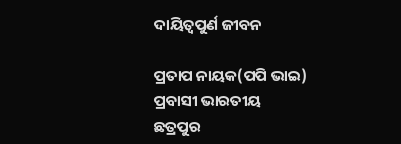ଦାୟିତ୍ୱପୁର୍ଣ ଜୀବନ

ପ୍ରତାପ ନାୟକ(ପପି ଭାଇ)
ପ୍ରବାସୀ ଭାରତୀୟ
ଛତ୍ରପୁର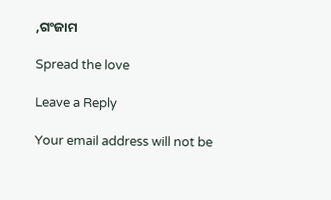,ଗଂଜାମ

Spread the love

Leave a Reply

Your email address will not be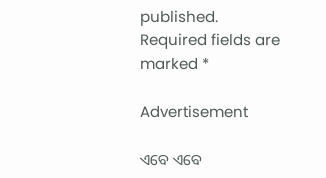published. Required fields are marked *

Advertisement

ଏବେ ଏବେ